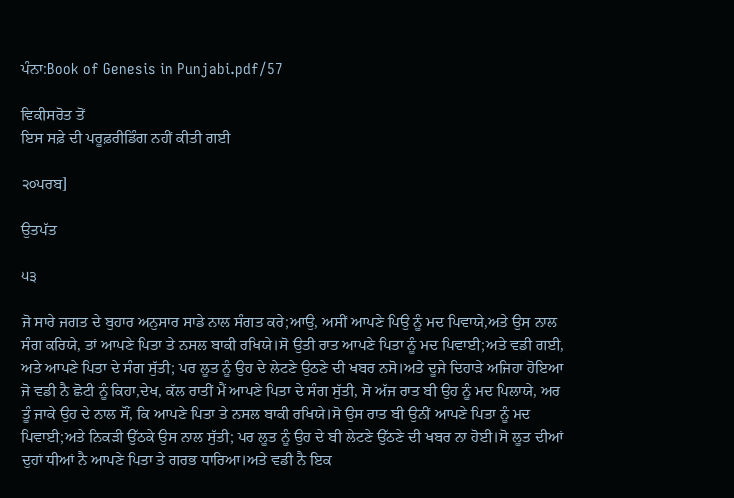ਪੰਨਾ:Book of Genesis in Punjabi.pdf/57

ਵਿਕੀਸਰੋਤ ਤੋਂ
ਇਸ ਸਫ਼ੇ ਦੀ ਪਰੂਫ਼ਰੀਡਿੰਗ ਨਹੀਂ ਕੀਤੀ ਗਈ

੨੦ਪਰਬ]

ਉਤਪੱਤ

੫੩

ਜੋ ਸਾਰੇ ਜਗਤ ਦੇ ਬੁਹਾਰ ਅਨੁਸਾਰ ਸਾਡੇ ਨਾਲ ਸੰਗਤ ਕਰੇ;ਆਉ, ਅਸੀਂ ਆਪਣੇ ਪਿਉ ਨੂੰ ਮਦ ਪਿਵਾਯੇ,ਅਤੇ ਉਸ ਨਾਲ ਸੰਗ ਕਰਿਯੇ, ਤਾਂ ਆਪਣੇ ਪਿਤਾ ਤੇ ਨਸਲ ਬਾਕੀ ਰਖਿਯੇ।ਸੋ ਉਤੀ ਰਾਤ ਆਪਣੇ ਪਿਤਾ ਨੂੰ ਮਦ ਪਿਵਾਈ;ਅਤੇ ਵਡੀ ਗਈ, ਅਤੇ ਆਪਣੇ ਪਿਤਾ ਦੇ ਸੰਗ ਸੁੱਤੀ; ਪਰ ਲੂਤ ਨੂੰ ਉਹ ਦੇ ਲੇਟਣੇ ਉਠਣੇ ਦੀ ਖਬਰ ਨਸੋ।ਅਤੇ ਦੂਜੇ ਦਿਹਾੜੇ ਅਜਿਹਾ ਹੋਇਆ ਜੋ ਵਡੀ ਨੈ ਛੋਟੀ ਨੂੰ ਕਿਹਾ,ਦੇਖ, ਕੱਲ ਰਾਤੀਂ ਮੈਂ ਆਪਣੇ ਪਿਤਾ ਦੇ ਸੰਗ ਸੁੱਤੀ, ਸੋ ਅੱਜ ਰਾਤ ਬੀ ਉਹ ਨੂੰ ਮਦ ਪਿਲਾਯੇ, ਅਰ ਤੂੰ ਜਾਕੇ ਉਹ ਦੇ ਨਾਲ ਸੌਂ, ਕਿ ਆਪਣੇ ਪਿਤਾ ਤੇ ਨਸਲ ਬਾਕੀ ਰਖਿਯੇ।ਸੋ ਉਸ ਰਾਤ ਬੀ ਉਨੀਂ ਆਪਣੇ ਪਿਤਾ ਨੂੰ ਮਦ ਪਿਵਾਈ;ਅਤੇ ਨਿਕੜੀ ਉੱਠਕੇ ਉਸ ਨਾਲ ਸੁੱਤੀ; ਪਰ ਲੂਤ ਨੂੰ ਉਹ ਦੇ ਬੀ ਲੇਟਣੇ ਉੱਠਣੇ ਦੀ ਖਬਰ ਨਾ ਹੋਈ।ਸੋ ਲੂਤ ਦੀਆਂ ਦੁਹਾਂ ਧੀਆਂ ਨੈ ਆਪਣੇ ਪਿਤਾ ਤੇ ਗਰਭ ਧਾਰਿਆ।ਅਤੇ ਵਡੀ ਨੈ ਇਕ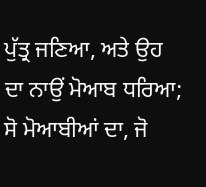ਪੁੱਤ੍ਰ ਜਣਿਆ, ਅਤੇ ਉਹ ਦਾ ਨਾਉਂ ਮੋਆਬ ਧਰਿਆ; ਸੋ ਮੋਆਬੀਆਂ ਦਾ, ਜੋ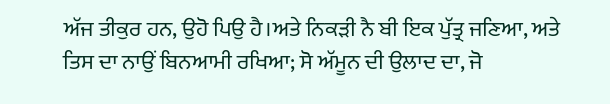ਅੱਜ ਤੀਕੁਰ ਹਨ, ਉਹੋ ਪਿਉ ਹੈ।ਅਤੇ ਨਿਕੜੀ ਨੈ ਬੀ ਇਕ ਪੁੱਤ੍ਰ ਜਣਿਆ, ਅਤੇ ਤਿਸ ਦਾ ਨਾਉਂ ਬਿਨਆਮੀ ਰਖਿਆ; ਸੋ ਅੱਮੂਨ ਦੀ ਉਲਾਦ ਦਾ, ਜੋ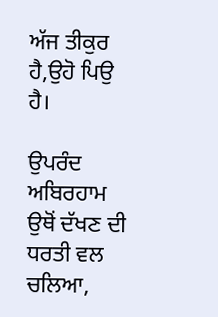ਅੱਜ ਤੀਕੁਰ ਹੈ,ਉਹੋ ਪਿਉ ਹੈ।

ਉਪਰੰਦ ਅਬਿਰਹਾਮ ਉਥੋਂ ਦੱਖਣ ਦੀ ਧਰਤੀ ਵਲ ਚਲਿਆ,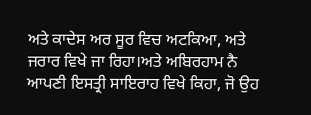ਅਤੇ ਕਾਦੇਸ ਅਰ ਸੂਰ ਵਿਚ ਅਟਕਿਆ, ਅਤੇ ਜਰਾਰ ਵਿਖੇ ਜਾ ਰਿਹਾ।ਅਤੇ ਅਬਿਰਹਾਮ ਨੈ ਆਪਣੀ ਇਸਤ੍ਰੀ ਸਾਇਰਾਹ ਵਿਖੇ ਕਿਹਾ, ਜੋ ਉਹ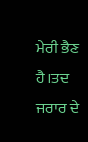ਮੇਰੀ ਭੈਣ ਹੈ।ਤਦ ਜਰਾਰ ਦੇ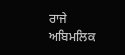ਰਾਜੇ ਅਬਿਮਲਿਕ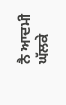ਨੈ ਆਦਮੀ ਘੱਲਕੇ